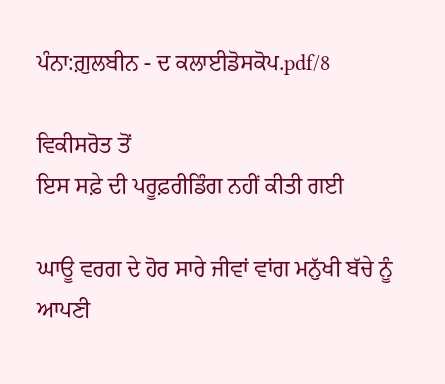ਪੰਨਾ:ਗ਼ੁਲਬੀਨ - ਦ ਕਲਾਈਡੋਸਕੋਪ.pdf/8

ਵਿਕੀਸਰੋਤ ਤੋਂ
ਇਸ ਸਫ਼ੇ ਦੀ ਪਰੂਫ਼ਰੀਡਿੰਗ ਨਹੀਂ ਕੀਤੀ ਗਈ

ਘਾਊ ਵਰਗ ਦੇ ਹੋਰ ਸਾਰੇ ਜੀਵਾਂ ਵਾਂਗ ਮਨੁੱਖੀ ਬੱਚੇ ਨੂੰ ਆਪਣੀ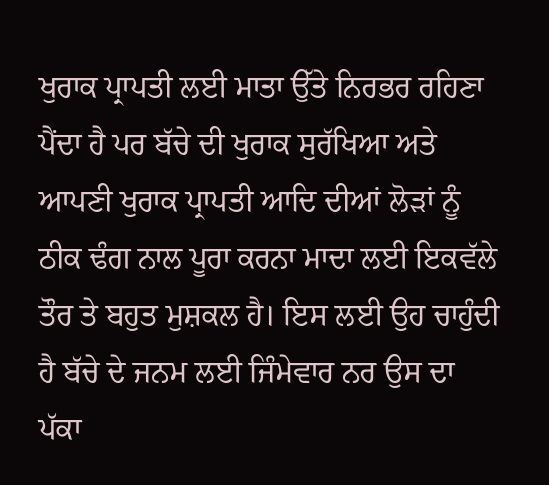ਖੁਰਾਕ ਪ੍ਰਾਪਤੀ ਲਈ ਮਾਤਾ ਉੱਤੇ ਨਿਰਭਰ ਰਹਿਣਾ ਪੈਂਦਾ ਹੈ ਪਰ ਬੱਚੇ ਦੀ ਖੁਰਾਕ ਸੁਰੱਖਿਆ ਅਤੇ ਆਪਣੀ ਖੁਰਾਕ ਪ੍ਰਾਪਤੀ ਆਦਿ ਦੀਆਂ ਲੋੜਾਂ ਨੂੰ ਠੀਕ ਢੰਗ ਨਾਲ ਪੂਰਾ ਕਰਨਾ ਮਾਦਾ ਲਈ ਇਕਵੱਲੇ ਤੌਰ ਤੇ ਬਹੁਤ ਮੁਸ਼ਕਲ ਹੈ। ਇਸ ਲਈ ਉਹ ਚਾਹੁੰਦੀ ਹੈ ਬੱਚੇ ਦੇ ਜਨਮ ਲਈ ਜਿੰਮੇਵਾਰ ਨਰ ਉਸ ਦਾ ਪੱਕਾ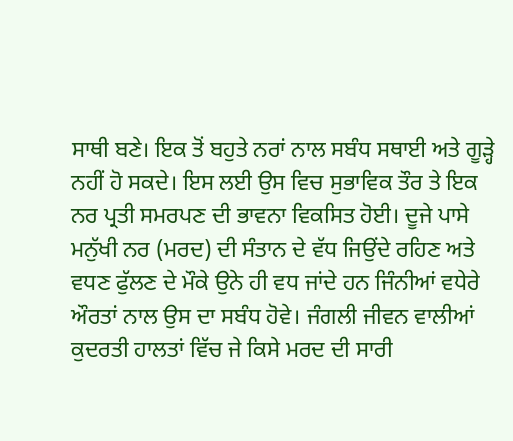ਸਾਥੀ ਬਣੇ। ਇਕ ਤੋਂ ਬਹੁਤੇ ਨਰਾਂ ਨਾਲ ਸਬੰਧ ਸਥਾਈ ਅਤੇ ਗੂੜ੍ਹੇ ਨਹੀਂ ਹੋ ਸਕਦੇ। ਇਸ ਲਈ ਉਸ ਵਿਚ ਸੁਭਾਵਿਕ ਤੌਰ ਤੇ ਇਕ ਨਰ ਪ੍ਰਤੀ ਸਮਰਪਣ ਦੀ ਭਾਵਨਾ ਵਿਕਸਿਤ ਹੋਈ। ਦੂਜੇ ਪਾਸੇ ਮਨੁੱਖੀ ਨਰ (ਮਰਦ) ਦੀ ਸੰਤਾਨ ਦੇ ਵੱਧ ਜਿਉਂਦੇ ਰਹਿਣ ਅਤੇ ਵਧਣ ਫੁੱਲਣ ਦੇ ਮੌਕੇ ਉਨੇ ਹੀ ਵਧ ਜਾਂਦੇ ਹਨ ਜਿੰਨੀਆਂ ਵਧੇਰੇ ਔਰਤਾਂ ਨਾਲ ਉਸ ਦਾ ਸਬੰਧ ਹੋਵੇ। ਜੰਗਲੀ ਜੀਵਨ ਵਾਲੀਆਂ ਕੁਦਰਤੀ ਹਾਲਤਾਂ ਵਿੱਚ ਜੇ ਕਿਸੇ ਮਰਦ ਦੀ ਸਾਰੀ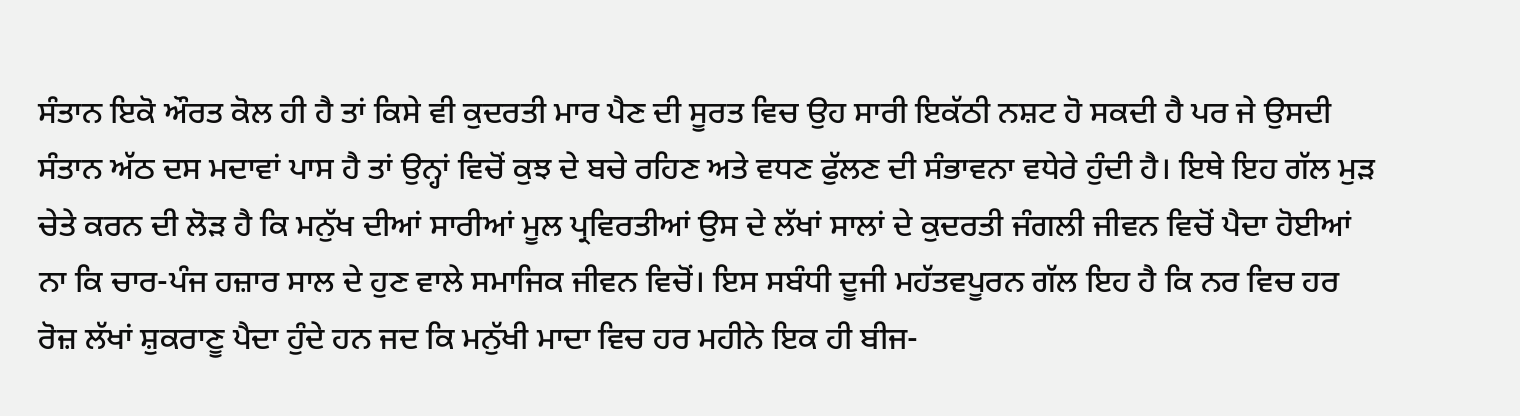ਸੰਤਾਨ ਇਕੋ ਔਰਤ ਕੋਲ ਹੀ ਹੈ ਤਾਂ ਕਿਸੇ ਵੀ ਕੁਦਰਤੀ ਮਾਰ ਪੈਣ ਦੀ ਸੂਰਤ ਵਿਚ ਉਹ ਸਾਰੀ ਇਕੱਠੀ ਨਸ਼ਟ ਹੋ ਸਕਦੀ ਹੈ ਪਰ ਜੇ ਉਸਦੀ ਸੰਤਾਨ ਅੱਠ ਦਸ ਮਦਾਵਾਂ ਪਾਸ ਹੈ ਤਾਂ ਉਨ੍ਹਾਂ ਵਿਚੋਂ ਕੁਝ ਦੇ ਬਚੇ ਰਹਿਣ ਅਤੇ ਵਧਣ ਫੁੱਲਣ ਦੀ ਸੰਭਾਵਨਾ ਵਧੇਰੇ ਹੁੰਦੀ ਹੈ। ਇਥੇ ਇਹ ਗੱਲ ਮੁੜ ਚੇਤੇ ਕਰਨ ਦੀ ਲੋੜ ਹੈ ਕਿ ਮਨੁੱਖ ਦੀਆਂ ਸਾਰੀਆਂ ਮੂਲ ਪ੍ਰਵਿਰਤੀਆਂ ਉਸ ਦੇ ਲੱਖਾਂ ਸਾਲਾਂ ਦੇ ਕੁਦਰਤੀ ਜੰਗਲੀ ਜੀਵਨ ਵਿਚੋਂ ਪੈਦਾ ਹੋਈਆਂ ਨਾ ਕਿ ਚਾਰ-ਪੰਜ ਹਜ਼ਾਰ ਸਾਲ ਦੇ ਹੁਣ ਵਾਲੇ ਸਮਾਜਿਕ ਜੀਵਨ ਵਿਚੋਂ। ਇਸ ਸਬੰਧੀ ਦੂਜੀ ਮਹੱਤਵਪੂਰਨ ਗੱਲ ਇਹ ਹੈ ਕਿ ਨਰ ਵਿਚ ਹਰ ਰੋਜ਼ ਲੱਖਾਂ ਸ਼ੁਕਰਾਣੂ ਪੈਦਾ ਹੁੰਦੇ ਹਨ ਜਦ ਕਿ ਮਨੁੱਖੀ ਮਾਦਾ ਵਿਚ ਹਰ ਮਹੀਨੇ ਇਕ ਹੀ ਬੀਜ-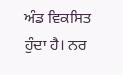ਅੰਡ ਵਿਕਸਿਤ ਹੁੰਦਾ ਹੈ। ਨਰ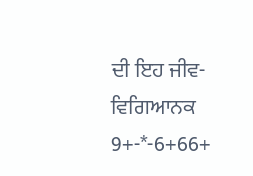ਦੀ ਇਹ ਜੀਵ-ਵਿਗਿਆਨਕ 9+-*-6+66+